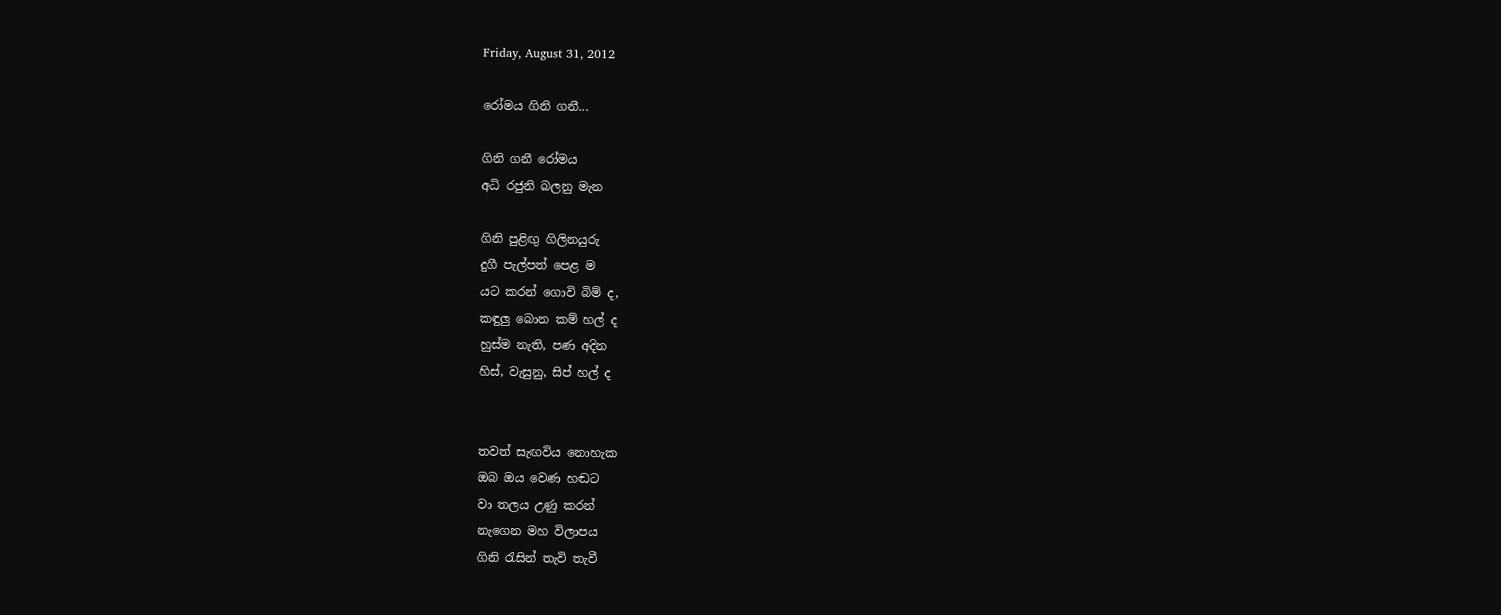Friday, August 31, 2012

රෝමය ගිනි ගනී...

ගිනි ගනී රෝමය
අධි රජුනි බලනු මැන

ගිනි පුළිඟු ගිලිනයුරු
දුගී පැල්පත් පෙළ ම
යට කරන් ගොවි බිම් ද,
කඳුලු බොන කම් හල් ද
හුස්ම නැති, පණ අදින
හිස්, වැසුනු, සිප් හල් ද


තවත් සැඟවිය නොහැක
ඔබ ඔය වෙණ හඬට
වා තලය උණු කරන්
නැගෙන මහ විලාපය
ගිනි රැසින් තැවි තැවී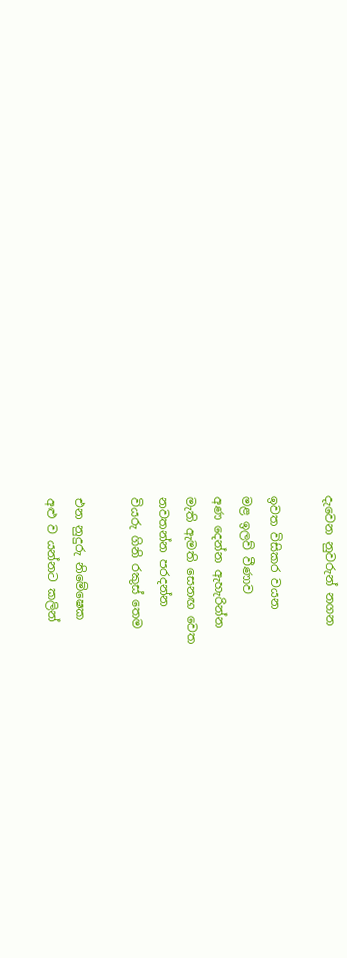දැවෙන නුවරුන් නගන

ඉවත විසිකර වයන
මළ ඉලව් වීණාව
අණ දෙන්න ඇහැරින්න
මැති ඇමති සෙනඟ වෙත
නවතන්න පරදන්න
වියරු ගිනි රකුස් තෙම

එන නුදුරු නිමේෂෙක
අළු ව යන්නට කලින්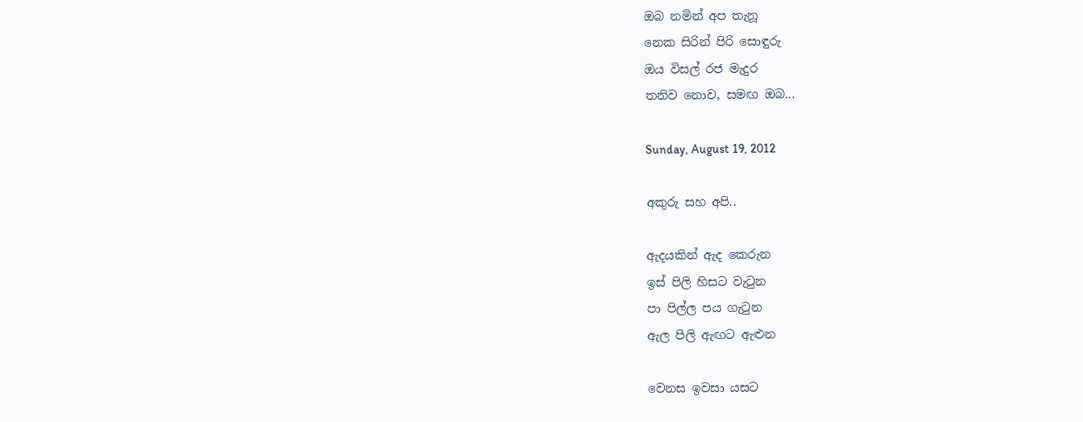ඔබ නමින් අප තැනූ
නෙක සිරින් පිරි සොඳුරු
ඔය විසල් රජ මැදුර
තනිව නොව, සමඟ ඔබ...

Sunday, August 19, 2012

අකුරු සහ අපි..

ඇදයකින් ඇද කෙරුන
ඉස් පිලි හිසට වැටුන
පා පිල්ල පය ගැටුන
ඇල පිලි ඇඟට ඇළුන

වෙනස ඉවසා යසට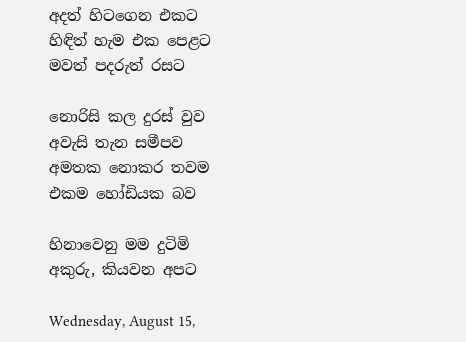අදත් හිටගෙන එකට
හිඳිත් හැම එක පෙළට
මවත් පදරුත් රසට

නොරිසි කල දුරස් වුව
අවැසි තැන සමීපව
අමතක නොකර තවම
එකම හෝඩියක බව

හිනාවෙනු මම දුටිමි
අකුරු, කියවන අපට

Wednesday, August 15,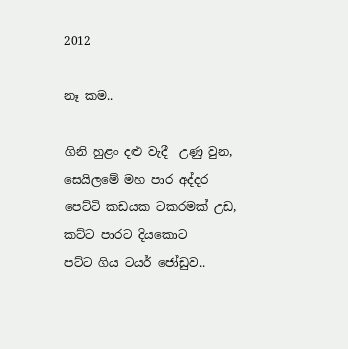2012

නෑ කම..

ගිනි හුළං දළු වැදී  උණු වුන,
සෙයිලමේ මහ පාර අද්දර
පෙට්ටි කඩයක ටකරමක් උඩ,
කට්ට පාරට දියකොට
පට්ට ගිය ටයර් ජෝඩුව..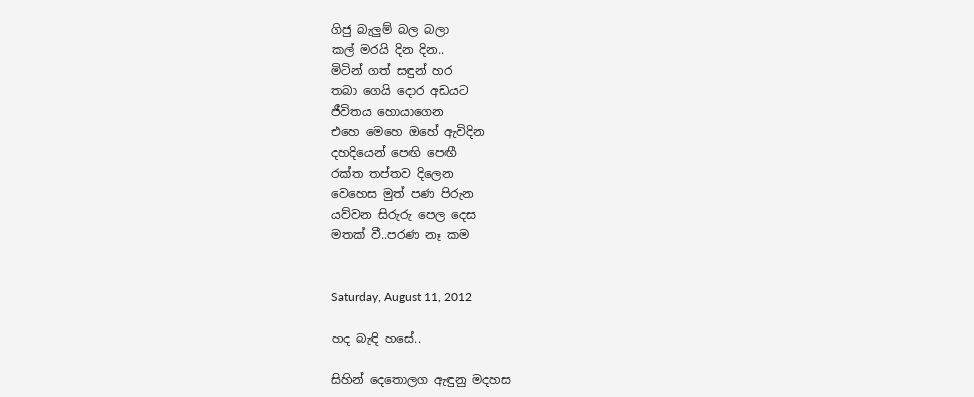ගිජු බැලුම් බල බලා
කල් මරයි දින දින..
මිටින් ගත් සඳුන් හර
තබා ගෙයි දොර අඩයට
ජීවිතය හොයාගෙන
එහෙ මෙහෙ ඔහේ ඇවිදින
දහදියෙන් පෙඟි පෙඟී
රක්ත තප්තව දිලෙන
වෙහෙස මුත් පණ පිරුන
යව්වන සිරුරු පෙල දෙස
මතක් වී..පරණ නෑ කම


Saturday, August 11, 2012

හද බැඳි හසේ..

සිහින් දෙතොලග ඇඳුනු මදහස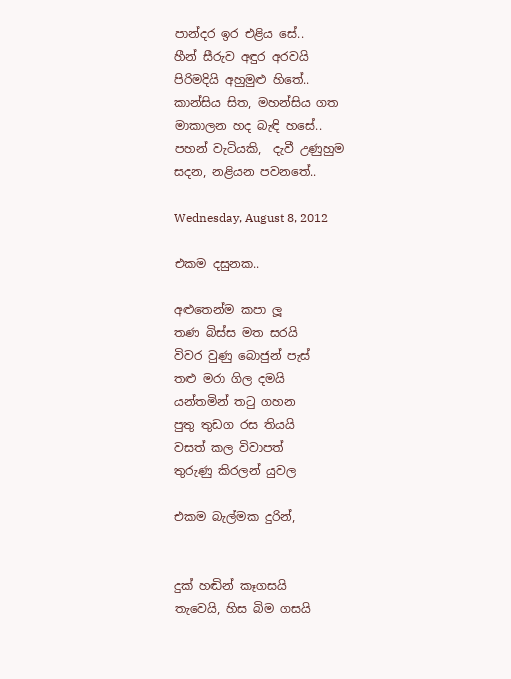පාන්දර ඉර එළිය සේ..
හීන් සීරුව අඳුර අරවයි
පිරිමදියි අහුමුළු හිතේ..
කාන්සිය සිත, මහන්සිය ගත
මාකාලන හද බැඳි හසේ..
පහන් වැටියකි,  දැවී උණුහුම
සදන, නළියන පවනතේ..

Wednesday, August 8, 2012

එකම දසුනක..

අළුතෙන්ම කපා ලූ
තණ බිස්ස මත සරයි
විවර වුණු බොජුන් පැස්
තළු මරා ගිල දමයි
යන්තමින් තටු ගහන
පුතු තුඩග රස තියයි
වසත් කල විවාපත්
තුරුණු කිරලන් යුවල

එකම බැල්මක දුරින්,


දුක් හඬින් කෑගසයි
තැවෙයි, හිස බිම ගසයි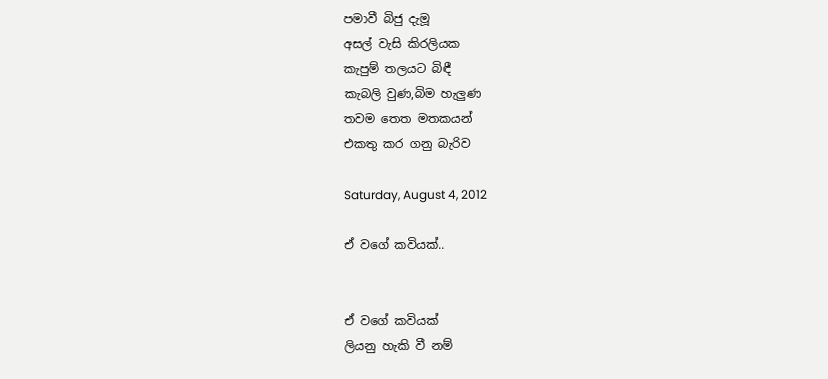පමාවී බිජු දැමූ
අසල් වැසි කිරලියක
කැපුම් තලයට බිඳී
කැබලි වුණ,බිම හැලුණ
තවම තෙත මතකයන්
එකතු කර ගනු බැරිව

Saturday, August 4, 2012

ඒ වගේ කවියක්..


ඒ වගේ කවියක්
ලියනු හැකි වී නම්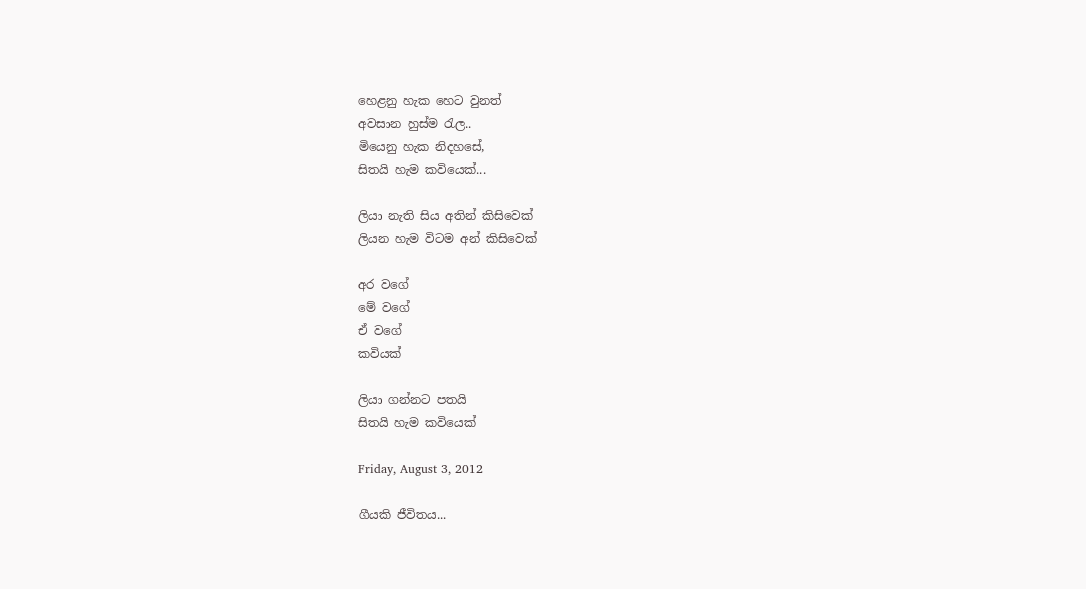හෙළනු හැක හෙට වුනත්
අවසාන හුස්ම රැල..
මියෙනු හැක නිදහසේ,
සිතයි හැම කවියෙක්...

ලියා නැති සිය අතින් කිසිවෙක්
ලියන හැම විටම අන් කිසිවෙක්

අර වගේ
මේ වගේ
ඒ වගේ
කවියක්

ලියා ගන්නට පතයි
සිතයි හැම කවියෙක්

Friday, August 3, 2012

ගීයකි ජීවිතය...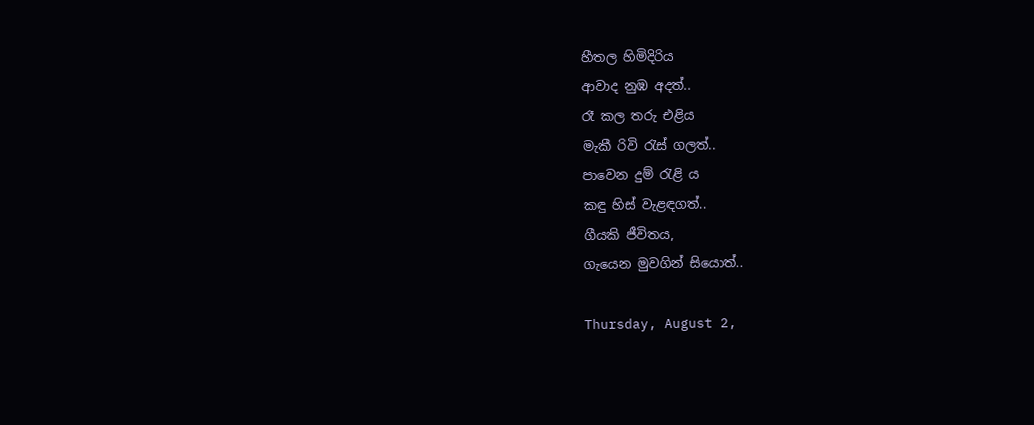හීතල හිමිදිරිය
ආවාද නුඹ අදත්..
රෑ කල තරු එළිය
මැකී රිවි රැස් ගලත්..
පාවෙන දුම් රැළි ය
කඳු හිස් වැළඳගත්..
ගීයකි ජීවිතය,
ගැයෙන මුවගින් සියොත්..

Thursday, August 2,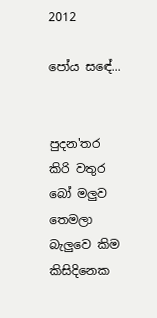2012

පෝය සඳේ...


පුදන'තර කිරි වතුර
බෝ මලුව තෙමලා
බැලුවෙ කිම කිසිදිනෙක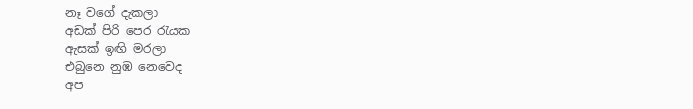නෑ වගේ දැකලා
අඩක් පිරි පෙර රැයක
ඇසක් ඉඟි මරලා
එබුනෙ නුඹ නෙවෙද
අප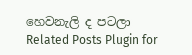හෙවනැලි ද පටලා
Related Posts Plugin for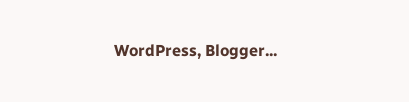WordPress, Blogger...